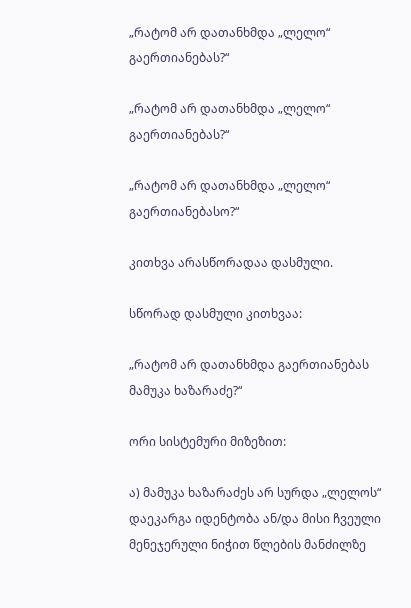„რატომ არ დათანხმდა „ლელო“ გაერთიანებას?“

„რატომ არ დათანხმდა „ლელო“ გაერთიანებას?“

„რატომ არ დათანხმდა „ლელო“ გაერთიანებასო?“

კითხვა არასწორადაა დასმული.

სწორად დასმული კითხვაა:

„რატომ არ დათანხმდა გაერთიანებას მამუკა ხაზარაძე?“

ორი სისტემური მიზეზით:

ა) მამუკა ხაზარაძეს არ სურდა „ლელოს“ დაეკარგა იდენტობა ან/და მისი ჩვეული მენეჯერული ნიჭით წლების მანძილზე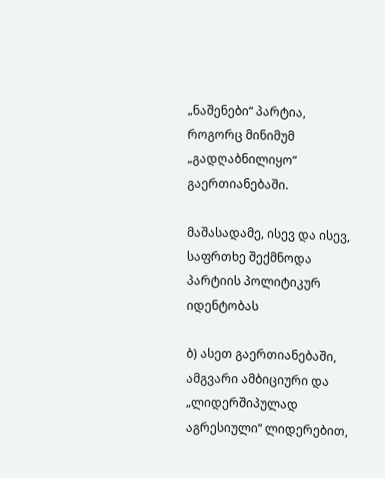„ნაშენები“ პარტია, როგორც მინიმუმ „გადღაბნილიყო“ გაერთიანებაში.

მაშასადამე, ისევ და ისევ, საფრთხე შექმნოდა პარტიის პოლიტიკურ იდენტობას

ბ) ასეთ გაერთიანებაში, ამგვარი ამბიციური და „ლიდერშიპულად აგრესიული“ ლიდერებით,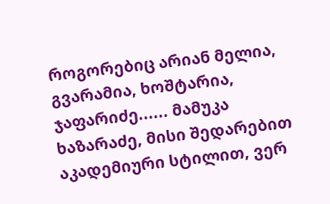როგორებიც არიან მელია, გვარამია, ხოშტარია, ჯაფარიძე...... მამუკა ხაზარაძე, მისი შედარებით აკადემიური სტილით, ვერ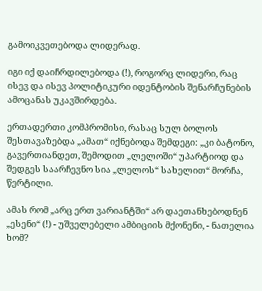გამოიკვეთებოდა ლიდერად.

იგი იქ დაიჩრდილებოდა (!), როგორც ლიდერი, რაც ისევ და ისევ პოლიტიკური იდენტობის შენარჩუნების ამოცანას უკავშირდება.

ერთადერთი კომპრომისი, რასაც სულ ბოლოს შესთავაზებდა „ამათ“ იქნებოდა შემდეგი: „კი ბატონო, გავერთიანდეთ, შემოდით „ლელოში“ უპარტიოდ და შედგეს საარჩევნო სია „ლელოს“ სახელით“ მორჩა, წერტილი.

ამას რომ „არც ერთ ვარიანტში“ არ დაეთანხებოდნენ „ესენი“ (!) - უშველებელი ამბიციის მქონენი, - ნათელია ხომ?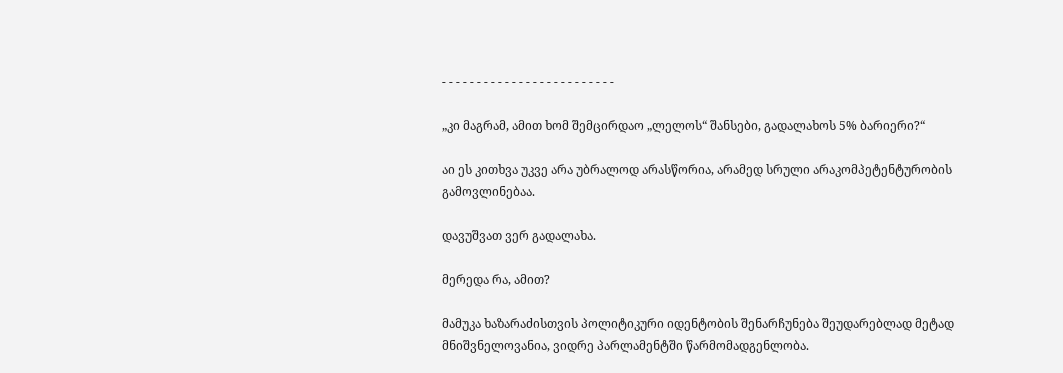- - - - - - - - - - - - - - - - - - - - - - - - -

„კი მაგრამ, ამით ხომ შემცირდაო „ლელოს“ შანსები, გადალახოს 5% ბარიერი?“

აი ეს კითხვა უკვე არა უბრალოდ არასწორია, არამედ სრული არაკომპეტენტურობის გამოვლინებაა.

დავუშვათ ვერ გადალახა.

მერედა რა, ამით?

მამუკა ხაზარაძისთვის პოლიტიკური იდენტობის შენარჩუნება შეუდარებლად მეტად მნიშვნელოვანია, ვიდრე პარლამენტში წარმომადგენლობა.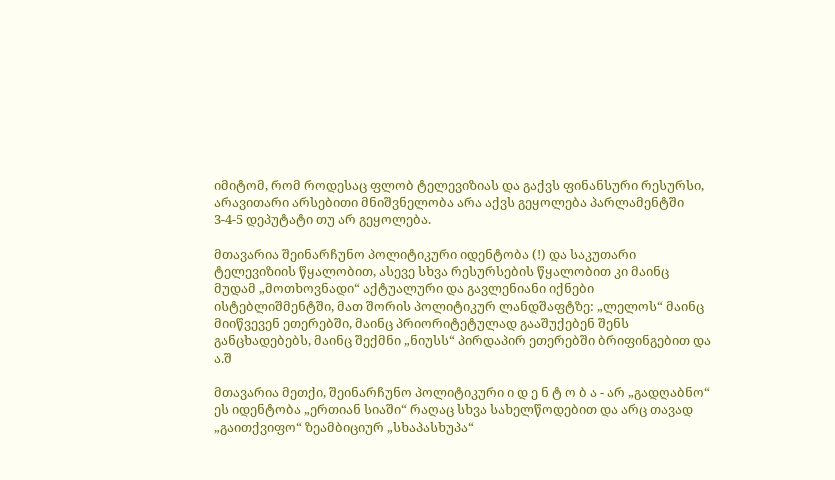იმიტომ, რომ როდესაც ფლობ ტელევიზიას და გაქვს ფინანსური რესურსი, არავითარი არსებითი მნიშვნელობა არა აქვს გეყოლება პარლამენტში 3-4-5 დეპუტატი თუ არ გეყოლება.

მთავარია შეინარჩუნო პოლიტიკური იდენტობა (!) და საკუთარი ტელევიზიის წყალობით, ასევე სხვა რესურსების წყალობით კი მაინც მუდამ „მოთხოვნადი“ აქტუალური და გავლენიანი იქნები ისტებლიშმენტში, მათ შორის პოლიტიკურ ლანდშაფტზე: „ლელოს“ მაინც მიიწვევენ ეთერებში, მაინც პრიორიტეტულად გააშუქებენ შენს განცხადებებს, მაინც შექმნი „ნიუსს“ პირდაპირ ეთერებში ბრიფინგებით და ა.შ

მთავარია მეთქი, შეინარჩუნო პოლიტიკური ი დ ე ნ ტ ო ბ ა - არ „გადღაბნო“ ეს იდენტობა „ერთიან სიაში“ რაღაც სხვა სახელწოდებით და არც თავად „გაითქვიფო“ ზეამბიციურ „სხაპასხუპა“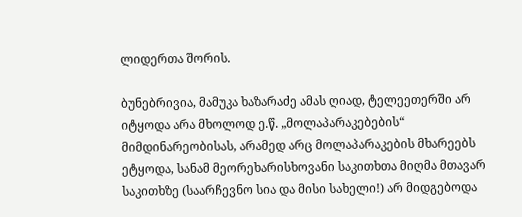ლიდერთა შორის.

ბუნებრივია, მამუკა ხაზარაძე ამას ღიად, ტელეეთერში არ იტყოდა არა მხოლოდ ე.წ. „მოლაპარაკებების“ მიმდინარეობისას, არამედ არც მოლაპარაკების მხარეებს ეტყოდა, სანამ მეორეხარისხოვანი საკითხთა მიღმა მთავარ საკითხზე (საარჩევნო სია და მისი სახელი!) არ მიდგებოდა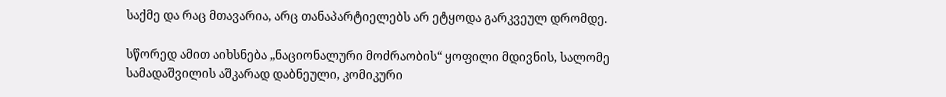საქმე და რაც მთავარია, არც თანაპარტიელებს არ ეტყოდა გარკვეულ დრომდე.

სწორედ ამით აიხსნება „ნაციონალური მოძრაობის“ ყოფილი მდივნის, სალომე სამადაშვილის აშკარად დაბნეული, კომიკური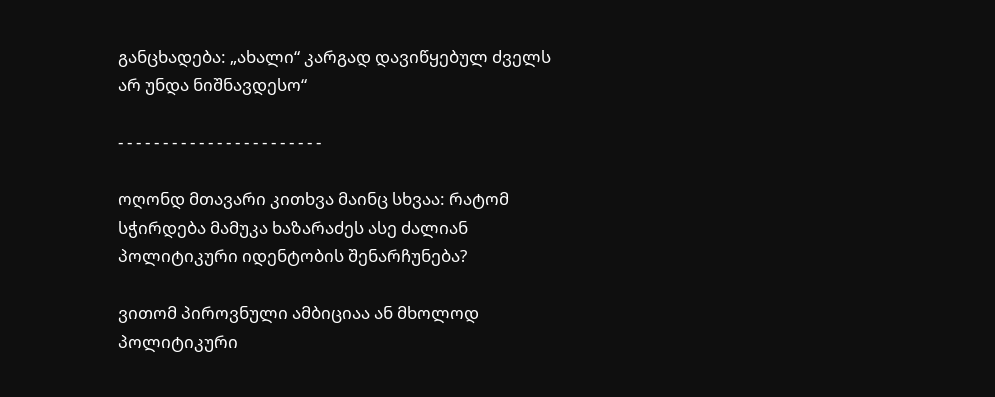განცხადება: „ახალი“ კარგად დავიწყებულ ძველს არ უნდა ნიშნავდესო“

- - - - - - - - - - - - - - - - - - - - - - -

ოღონდ მთავარი კითხვა მაინც სხვაა: რატომ სჭირდება მამუკა ხაზარაძეს ასე ძალიან პოლიტიკური იდენტობის შენარჩუნება?

ვითომ პიროვნული ამბიციაა ან მხოლოდ პოლიტიკური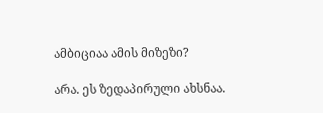ამბიციაა ამის მიზეზი?

არა. ეს ზედაპირული ახსნაა.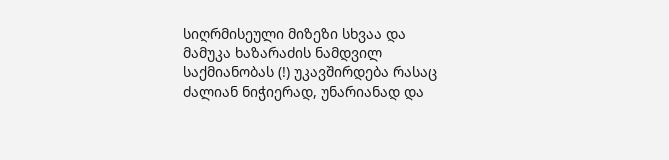სიღრმისეული მიზეზი სხვაა და მამუკა ხაზარაძის ნამდვილ საქმიანობას (!) უკავშირდება რასაც ძალიან ნიჭიერად, უნარიანად და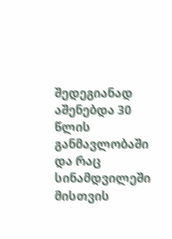შედეგიანად აშენებდა 30 წლის განმავლობაში და რაც სინამდვილეში მისთვის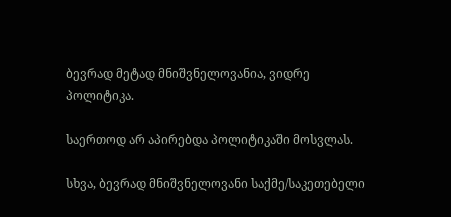ბევრად მეტად მნიშვნელოვანია, ვიდრე პოლიტიკა.

საერთოდ არ აპირებდა პოლიტიკაში მოსვლას.

სხვა, ბევრად მნიშვნელოვანი საქმე/საკეთებელი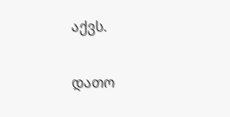აქვს.

დათო